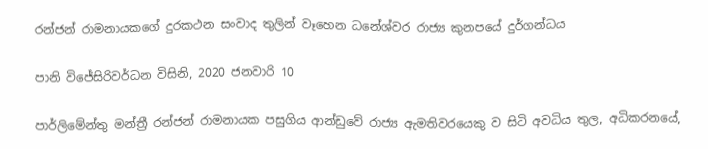රන්ජන් රාමනායකගේ දුරකථන සංවාද තුලින් වෑහෙන ධනේශ්වර රාජ්‍ය කුනපයේ දුර්ගන්ධය

පානි විජේසිරිවර්ධන විසිනි, 2020 ජනවාරි 10

පාර්ලිමේන්තු මන්ත්‍රී රන්ජන් රාමනායක පසුගිය ආන්ඩුවේ රාජ්‍ය ඇමතිවරයෙකු ව සිටි අවධිය තුල, අධිකරනයේ,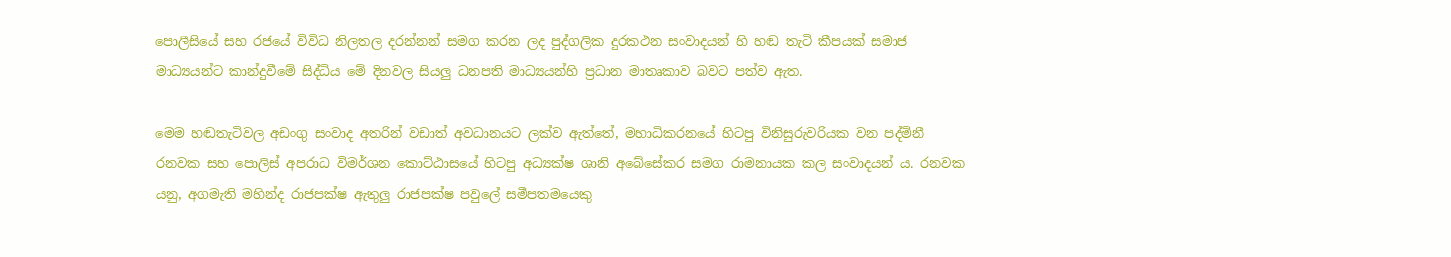පොලීසියේ සහ රජයේ විවිධ නිලතල දරන්නන් සමග කරන ලද පුද්ගලික දුරකථන සංවාදයන් හි හඬ තැටි කීපයක් සමාජ මාධ්‍යයන්ට කාන්දුවීමේ සිද්ධිය මේ දිනවල සියලු‍ ධනපති මාධ්‍යයන්හි ප්‍රධාන මාතෘකාව බවට පත්ව ඇත.

මෙම හඬතැටිවල අඩංගු සංවාද අතරින් වඩාත් අවධානයට ලක්ව ඇත්තේ, මහාධිකරනයේ හිටපු විනිසුරුවරියක වන පද්මිනී රනවක සහ පොලිස් අපරාධ විමර්ශන කොට්ඨාසයේ හිටපු අධ්‍යක්ෂ ශානි අබේසේකර සමග රාමනායක කල සංවාදයන් ය. රනවක යනු, අගමැති මහින්ද රාජපක්ෂ ඇතුලු‍ රාජපක්ෂ පවුලේ සමීපතමයෙකු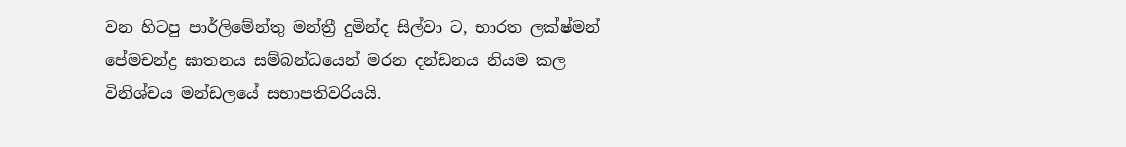වන හිටපු පාර්ලිමේන්තු මන්ත්‍රී දුමින්ද සිල්වා ට, භාරත ලක්ෂ්මන් පේමචන්ද්‍ර‍ ඝාතනය සම්බන්ධයෙන් මරන දන්ඩනය නියම කල විනිශ්චය මන්ඩලයේ සභාපතිවරියයි.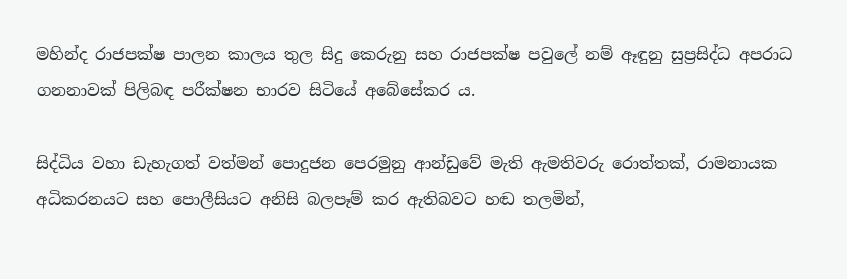මහින්ද රාජපක්ෂ පාලන කාලය තුල සිදු කෙරුනු සහ රාජපක්ෂ පවුලේ නම් ඈඳුනු සුප්‍ර‍සිද්ධ අපරාධ ගනනාවක් පිලිබඳ පරීක්ෂන භාරව සිටියේ අබේසේකර ය.

සිද්ධිය වහා ඩැහැගත් වත්මන් පොදුජන පෙරමුනු ආන්ඩුවේ මැති ඇමතිවරු රොත්තක්, රාමනායක අධිකරනයට සහ පොලීසියට අනිසි බලපෑම් කර ඇතිබවට හඬ තලමින්,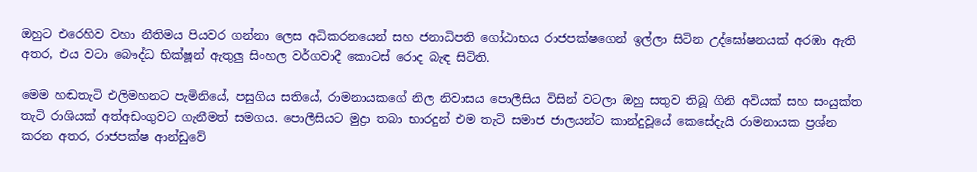ඔහුට එරෙහිව වහා නීතිමය පියවර ගන්නා ලෙස අධිකරනයෙන් සහ ජනාධිපති ගෝඨාභය රාජපක්ෂගෙන් ඉල්ලා සිටින උද්ඝෝෂනයක් අරඹා ඇති අතර, එය වටා බෞද්ධ භික්ෂූන් ඇතුලු‍ සිංහල වර්ගවාදී කොටස් රොද බැඳ සිටිති.

මෙම හඬතැටි එලිමහනට පැමිනියේ, පසුගිය සතියේ, රාමනායකගේ නිල නිවාසය පොලීසිය විසින් වටලා ඔහු සතුව තිබූ ගිනි අවියක් සහ සංයුක්ත තැටි රාශියක් අත්අඩංගුවට ගැනීමත් සමගය. පොලීසියට මුද්‍රා තබා භාරදුන් එම තැටි සමාජ ජාලයන්ට කාන්දුවූයේ කෙසේදැයි රාමනායක ප්‍ර‍ශ්න කරන අතර, රාජපක්ෂ ආන්ඩුවේ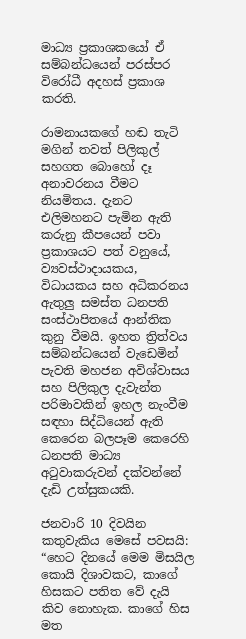මාධ්‍ය ප්‍ර‍කාශකයෝ ඒ සම්බන්ධයෙන් පරස්පර විරෝධී අදහස් ප්‍ර‍කාශ කරති.

රාමනායකගේ හඬ තැටි මගින් තවත් පිලිකුල් සහගත බොහෝ දෑ අනාවරනය වීමට නියමිතය. දැනට එලිමහනට පැමින ඇති කරුනු කීපයෙන් පවා ප්‍ර‍කාශයට පත් වනුයේ, ව්‍යවස්ථාදායකය, විධායකය සහ අධිකරනය ඇතුලු‍ සමස්ත ධනපති සංස්ථාපිතයේ ආන්තික කුනු වීමයි. ඉහත ත්‍රිත්වය සම්බන්ධයෙන් වැඩෙමින් පැවති මහජන අවිශ්වාසය සහ පිලිකුල දැවැන්ත පරිමාවකින් ඉහල නැංවීම සඳහා සිද්ධියෙන් ඇති කෙරෙන බලපෑම කෙරෙහි ධනපති මාධ්‍ය අටුවාකරුවන් දක්වන්නේ දැඩි උත්සුකයකි.

ජනවාරි 10 දිවයින කතුවැකිය මෙසේ පවසයි: “හෙට දිනයේ මෙම මිසයිල කොයි දිශාවකට, කාගේ හිසකට පතිත වේ දැයි කිව නොහැක. කාගේ හිස මත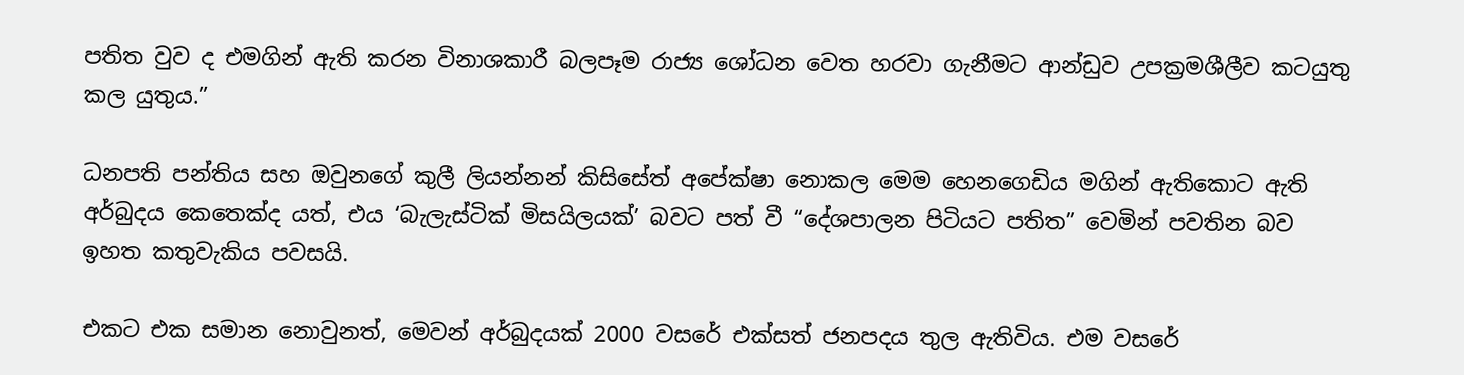පතිත වුව ද එමගින් ඇති කරන විනාශකාරී බලපෑම රාජ්‍ය ශෝධන වෙත හරවා ගැනීමට ආන්ඩුව උපක්‍රමශීලීව කටයුතු කල යුතුය.”

ධනපති පන්තිය සහ ඔවුනගේ කුලී ලියන්නන් කිසිසේත් අපේක්ෂා නොකල මෙම හෙනගෙඩිය මගින් ඇතිකොට ඇති අර්බුදය කෙතෙක්ද යත්, එය ‘බැලැස්ටික් මිසයිලයක්’ බවට පත් වී “දේශපාලන පිටියට පතිත” වෙමින් පවතින බව ඉහත කතුවැකිය පවසයි.

එකට එක සමාන නොවුනත්, මෙවන් අර්බුදයක් 2000 වසරේ එක්සත් ජනපදය තුල ඇතිවිය. එම වසරේ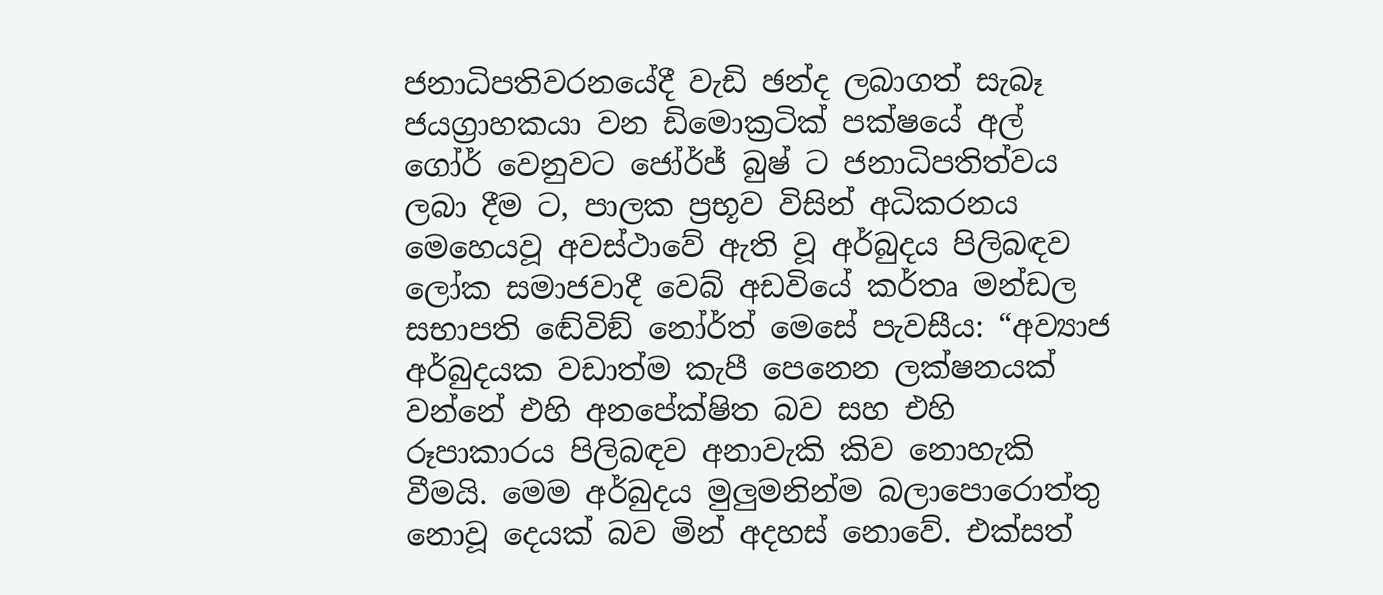ජනාධිපතිවරනයේදී වැඩි ඡන්ද ලබාගත් සැබෑ ජයග්‍රාහකයා වන ඩිමොක්‍ර‍ටික් පක්ෂයේ අල් ගෝර් වෙනුවට ජෝර්ජ් බුෂ් ට ජනාධිපතිත්වය ලබා දීම ට, පාලක ප්‍ර‍භූව විසින් අධිකරනය මෙහෙයවූ අවස්ථාවේ ඇති වූ අර්බුදය පිලිබඳව ලෝක සමාජවාදී වෙබ් අඩවියේ කර්තෘ මන්ඩල සභාපති ඬේවිඞ් නෝර්ත් මෙසේ පැවසීය: “අව්‍යාජ අර්බුදයක වඩාත්ම කැපී පෙනෙන ලක්ෂනයක් වන්නේ එහි අනපේක්ෂිත බව සහ එහි රූපාකාරය පිලිබඳව අනාවැකි කිව නොහැකි වීමයි. මෙම අර්බුදය මුලුමනින්ම බලාපොරොත්තු නොවූ දෙයක් බව මින් අදහස් නොවේ. එක්සත්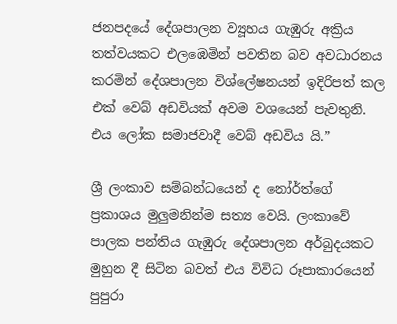ජනපදයේ දේශපාලන ව්‍යූහය ගැඹුරු අක්‍රිය තත්වයකට එලඹෙමින් පවතින බව අවධාරනය කරමින් දේශපාලන විශ්ලේෂනයන් ඉදිරිපත් කල එක් වෙබ් අඩවියක් අවම වශයෙන් පැවතුනි. එය ලෝක සමාජවාදී වෙබ් අඩවිය යි.”

ශ්‍රී ලංකාව සම්බන්ධයෙන් ද නෝර්ත්ගේ ප්‍රකාශය මුලුමනින්ම සත්‍ය වෙයි. ලංකාවේ පාලක පන්තිය ගැඹුරු දේශපාලන අර්බුදයකට මුහුන දී සිටින බවත් එය විවිධ රූපාකාරයෙන් පුපුරා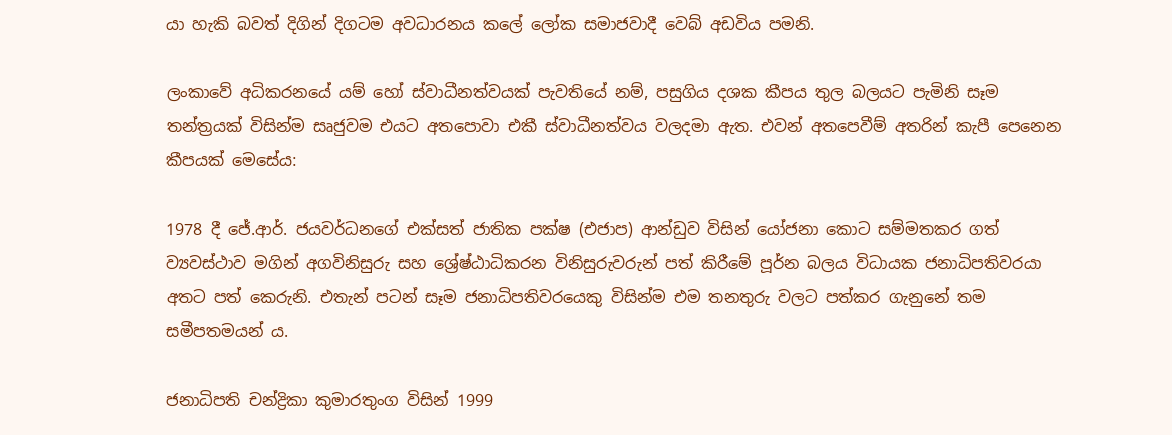යා හැකි බවත් දිගින් දිගටම අවධාරනය කලේ ලෝක සමාජවාදී වෙබ් අඩවිය පමනි.

ලංකාවේ අධිකරනයේ යම් හෝ ස්වාධීනත්වයක් පැවතියේ නම්, පසුගිය දශක කීපය තුල බලයට පැමිනි සෑම තන්ත්‍ර‍යක් විසින්ම සෘජුවම එයට අතපොවා එකී ස්වාධීනත්වය වලදමා ඇත. එවන් අතපෙවීම් අතරින් කැපී පෙනෙන කීපයක් මෙසේය:

1978 දී ජේ.ආර්. ජයවර්ධනගේ එක්සත් ජාතික පක්ෂ (එජාප) ආන්ඩුව විසින් යෝජනා කොට සම්මතකර ගත් ව්‍යවස්ථාව මගින් අගවිනිසුරු සහ ශ්‍රේෂ්ඨාධිකරන විනිසුරුවරුන් පත් කිරීමේ පූර්න බලය විධායක ජනාධිපතිවරයා අතට පත් කෙරුනි. එතැන් පටන් සෑම ජනාධිපතිවරයෙකු විසින්ම එම තනතුරු වලට පත්කර ගැනුනේ තම සමීපතමයන් ය.

ජනාධිපති චන්ද්‍රිකා කුමාරතුංග විසින් 1999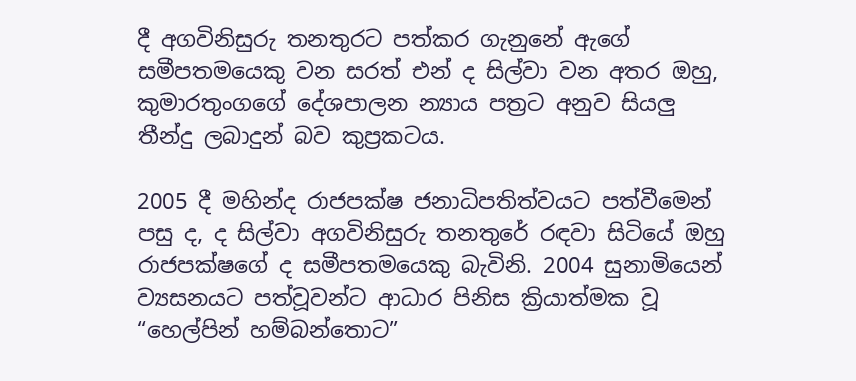දී අගවිනිසුරු තනතුරට පත්කර ගැනුනේ ඇගේ සමීපතමයෙකු වන සරත් එන් ද සිල්වා වන අතර ඔහු, කුමාරතුංගගේ දේශපාලන න්‍යාය පත්‍ර‍ට අනුව සියලු‍ තීන්දු ලබාදුන් බව කුප්‍ර‍කටය.

2005 දී මහින්ද රාජපක්ෂ ජනාධිපතිත්වයට පත්වීමෙන් පසු ද, ද සිල්වා අගවිනිසුරු තනතුරේ රඳවා සිටියේ ඔහු රාජපක්ෂගේ ද සමීපතමයෙකු බැවිනි. 2004 සුනාමියෙන් ව්‍යසනයට පත්වූවන්ට ආධාර පිනිස ක්‍රියාත්මක වූ “හෙල්පින් හම්බන්තොට”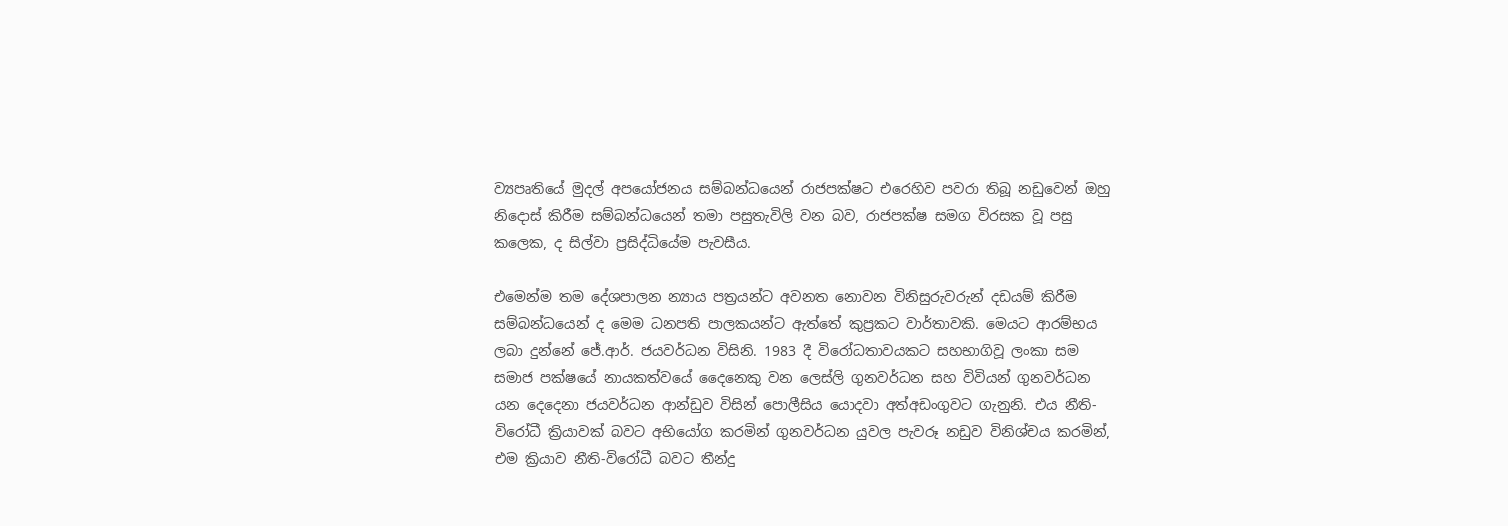ව්‍යපෘතියේ මුදල් අපයෝජනය සම්බන්ධයෙන් රාජපක්ෂට එරෙහිව පවරා තිබූ නඩුවෙන් ඔහු නිදොස් කිරීම සම්බන්ධයෙන් තමා පසුතැවිලි වන බව, රාජපක්ෂ සමග විරසක වූ පසු කලෙක, ද සිල්වා ප්‍ර‍සිද්ධියේම පැවසීය.

එමෙන්ම තම දේශපාලන න්‍යාය පත්‍ර‍යන්ට අවනත නොවන විනිසුරුවරුන් දඩයම් කිරීම සම්බන්ධයෙන් ද මෙම ධනපති පාලකයන්ට ඇත්තේ කුප්‍ර‍කට වාර්තාවකි. මෙයට ආරම්භය ලබා දුන්නේ ජේ.ආර්. ජයවර්ධන විසිනි. 1983 දී විරෝධතාවයකට සහභාගිවූ ලංකා සම සමාජ පක්ෂයේ නායකත්වයේ දෛනෙකු වන ලෙස්ලි ගුනවර්ධන සහ විවියන් ගුනවර්ධන යන දෙදෙනා ජයවර්ධන ආන්ඩුව විසින් පොලීසිය යොදවා අත්අඩංගුවට ගැනුනි. එය නීති-විරෝධී ක්‍රියාවක් බවට අභියෝග කරමින් ගුනවර්ධන යුවල පැවරූ නඩුව විනිශ්චය කරමින්, එම ක්‍රියාව නීති-විරෝධී බවට තීන්දු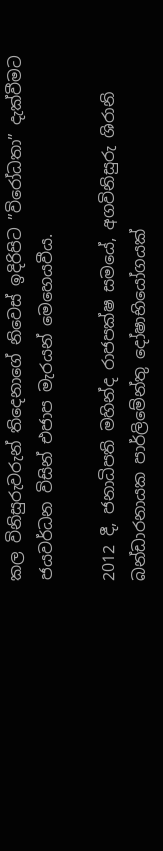කල විනිසුරුවරුන් තිදෙනාගේ නිවෙස් ඉදිරිපිට ”විරෝධතා” දැක්වීමට ජයවර්ධන විසින් එජාප මැරයන් මෙහෙයවීය.

2012 දී, ජනාධිපති මහින්ද රාජපක්ෂ සමයේ, අගවිනිසුරු ශිරානි බන්ඩාරනායක පාර්ලිමේන්තු දෝෂාභියෝගයක්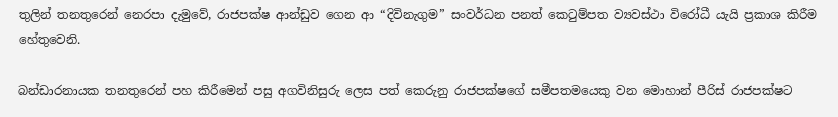තුලින් තනතුරෙන් නෙරපා දැමුවේ, රාජපක්ෂ ආන්ඩුව ගෙන ආ “දිවිනැගුම” සංවර්ධන පනත් කෙටුම්පත ව්‍යවස්ථා විරෝධී යැයි ප්‍රකාශ කිරීම හේතුවෙනි.

බන්ඩාරනායක තනතුරෙන් පහ කිරීමෙන් පසු අගවිනිසුරු ලෙස පත් කෙරුනු රාජපක්ෂගේ සමීපතමයෙකු වන මොහාන් පීරිස් රාජපක්ෂට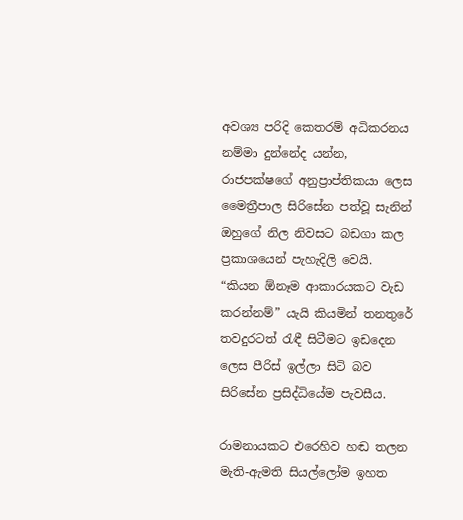අවශ්‍ය පරිදි කෙතරම් අධිකරනය නම්මා දුන්නේද යන්න, රාජපක්ෂගේ අනුප්‍රාප්තිකයා ලෙස මෛත්‍රීපාල සිරිසේන පත්වූ සැනින් ඔහුගේ නිල නිවසට බඩගා කල ප්‍ර‍කාශයෙන් පැහැදිලි වෙයි. “කියන ඕනෑම ආකාරයකට වැඩ කරන්නම්” යැයි කියමින් තනතුරේ තවදුරටත් රැඳී සිටීමට ඉඩදෙන ලෙස පීරිස් ඉල්ලා සිටි බව සිරිසේන ප්‍ර‍සිද්ධියේම පැවසීය.

රාමනායකට එරෙහිව හඬ තලන මැති-ඇමති සියල්ලෝම ඉහත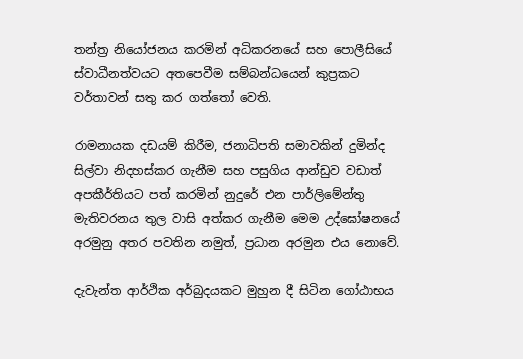තන්ත්‍ර‍ නියෝජනය කරමින් අධිකරනයේ සහ පොලීසියේ ස්වාධීනත්වයට අතපෙවීම සම්බන්ධයෙන් කුප්‍ර‍කට වර්තාවන් සතු කර ගත්තෝ වෙති.

රාමනායක දඩයම් කිරීම, ජනාධිපති සමාවකින් දුමින්ද සිල්වා නිදහස්කර ගැනීම සහ පසුගිය ආන්ඩුව වඩාත් අපකීර්තියට පත් කරමින් නුදුරේ එන පාර්ලිමේන්තු මැතිවරනය තුල වාසි අත්කර ගැනීම මෙම උද්ඝෝෂනයේ අරමුනු අතර පවතින නමුත්, ප්‍ර‍ධාන අරමුන එය නොවේ.

දැවැන්ත ආර්ථික අර්බුදයකට මුහුන දී සිටින ගෝඨාභය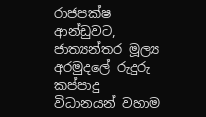රාජපක්ෂ ආන්ඩුවට, ජාත්‍යන්තර මූල්‍ය අරමුදලේ රුදුරු කප්පාදු විධානයන් වහාම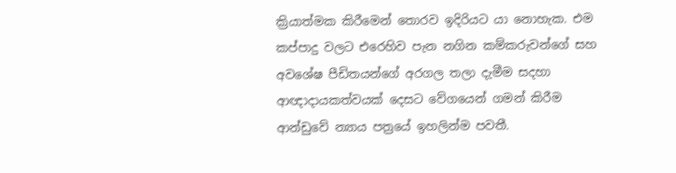ක්‍රියාත්මක කිරීමෙන් තොරව ඉදිරියට යා නොහැක. එම කප්පාදු වලට එරෙහිව පැන නගින කම්කරුවන්ගේ සහ අවශේෂ පීඩිතයන්ගේ අරගල තලා දැමීම සදහා ආඥාදායකත්වයක් දෙසට වේගයෙන් ගමන් කිරීම ආන්ඩුවේ න්‍යාය පත්‍රයේ ඉහලින්ම පවතී.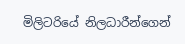මිලිටරියේ නිලධාරීන්ගෙන්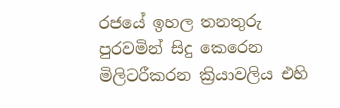රජයේ ඉහල තනතුරු පුරවමින් සිදු කෙරෙන මිලිටරීකරන ක්‍රියාවලිය එහි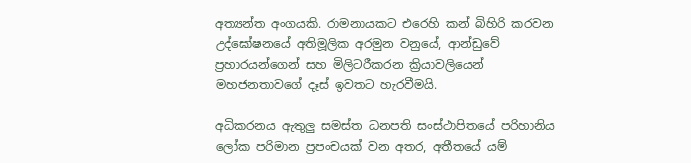අත්‍යන්ත අංගයකි. රාමනායකට එරෙහි කන් බිහිරි කරවන උද්ඝෝෂනයේ අතිමූලික අරමුන වනුයේ, ආන්ඩුවේ ප්‍ර‍හාරයන්ගෙන් සහ මිලිටරීකරන ක්‍රියාවලියෙන් මහජනතාවගේ දෑස් ඉවතට හැරවීමයි.

අධිකරනය ඇතුලු‍ සමස්ත ධනපති සංස්ථාපිතයේ පරිහානිය ලෝක පරිමාන ප්‍ර‍පංචයක් වන අතර, අතීතයේ යම්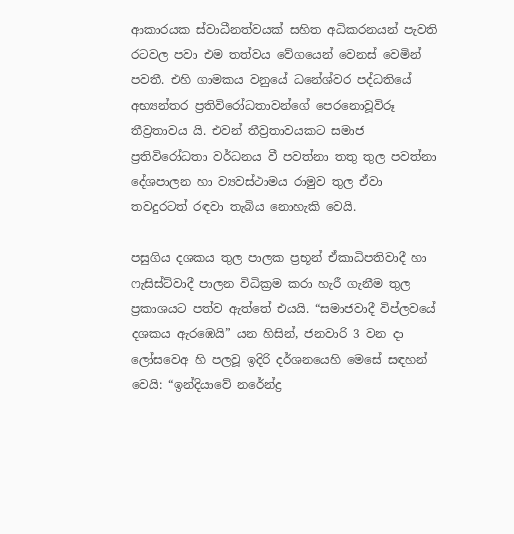ආකාරයක ස්වාධීනත්වයක් සහිත අධිකරනයන් පැවති රටවල පවා එම තත්වය වේගයෙන් වෙනස් වෙමින් පවතී. එහි ගාමකය වනුයේ ධනේශ්වර පද්ධතියේ අභ්‍යන්තර ප්‍ර‍තිවිරෝධතාවන්ගේ පෙරනොවූවිරූ තීව්‍රතාවය යි. එවන් තීව්‍ර‍තාවයකට සමාජ ප්‍රතිවිරෝධතා වර්ධනය වී පවත්නා තතු තුල පවත්නා දේශපාලන හා ව්‍යවස්ථාමය රාමුව තුල ඒවා තවදුරටත් රඳවා තැබිය නොහැකි වෙයි.

පසුගිය දශකය තුල පාලක ප්‍රභූන් ඒකාධිපතිවාදී හා ෆැසිස්ට්වාදී පාලන විධික්‍රම කරා හැරී ගැනීම තුල ප්‍ර‍කාශයට පත්ව ඇත්තේ එයයි. “සමාජවාදී විප්ලවයේ දශකය ඇරඹෙයි” යන හිසින්, ජනවාරි 3 වන දා ලෝසවෙඅ හි පලවූ ඉදිරි දර්ශනයෙහි මෙසේ සඳහන් වෙයි: “ඉන්දියාවේ නරේන්ද්‍ර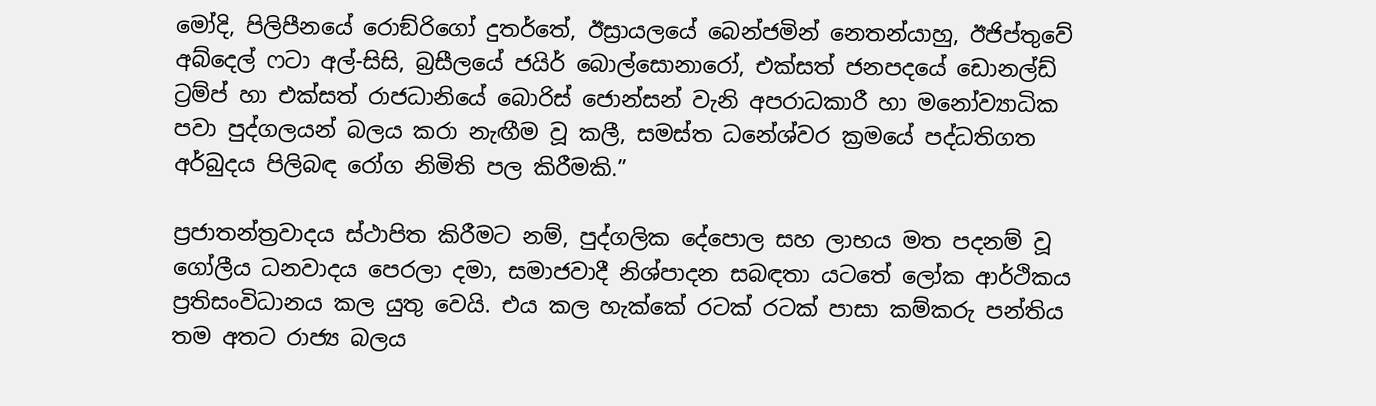මෝදි, පිලිපීනයේ රොඞ්රිගෝ දුතර්තේ, ඊස්‍රායලයේ බෙන්ජමින් නෙතන්යාහු, ඊජිප්තුවේ අබ්දෙල් ෆටා අල්-සිසි, බ්‍රසීලයේ ජයිර් බොල්සොනාරෝ, එක්සත් ජනපදයේ ඩොනල්ඩ් ට්‍රම්ප් හා එක්සත් රාජධානියේ බොරිස් ජොන්සන් වැනි අපරාධකාරී හා මනෝව්‍යාධික පවා පුද්ගලයන් බලය කරා නැඟීම වූ කලී, සමස්ත ධනේශ්වර ක්‍රමයේ පද්ධතිගත අර්බුදය පිලිබඳ රෝග නිමිති පල කිරීමකි.”

ප්‍ර‍ජාතන්ත්‍ර‍වාදය ස්ථාපිත කිරීමට නම්, පුද්ගලික දේපොල සහ ලාභය මත පදනම් වූ ගෝලීය ධනවාදය පෙරලා දමා, සමාජවාදී නිශ්පාදන සබඳතා යටතේ ලෝක ආර්ථිකය ප්‍ර‍තිසංවිධානය කල යුතු වෙයි. එය කල හැක්කේ රටක් රටක් පාසා කම්කරු පන්තිය තම අතට රාජ්‍ය බලය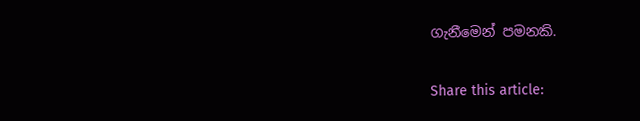ගැනීමෙන් පමනකි.

Share this article: